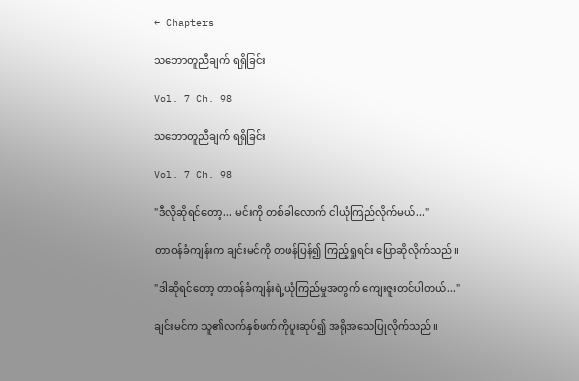← Chapters

သဘောတူညီချက် ရရှိခြင်း

Vol. 7 Ch. 98

သဘောတူညီချက် ရရှိခြင်း

Vol. 7 Ch. 98

"ဒီလိုဆိုရင်တော့... မင်းကို တစ်ခါလောက် ငါယုံကြည်လိုက်မယ်..."

တာဝန်ခံကျန်းက ချင်းမင်ကို တဖန်ပြန်၍ ကြည့်ရှုရင်း ပြောဆိုလိုက်သည်။

"ဒါဆိုရင်တော့ တာဝန်ခံကျန်းရဲ့ယုံကြည်မှုအတွက် ကျေးဇူးတင်ပါတယ်..."

ချင်းမင်က သူ၏လက်နှစ်ဖက်ကိုပူးဆုပ်၍ အရိုအသေပြုလိုက်သည်။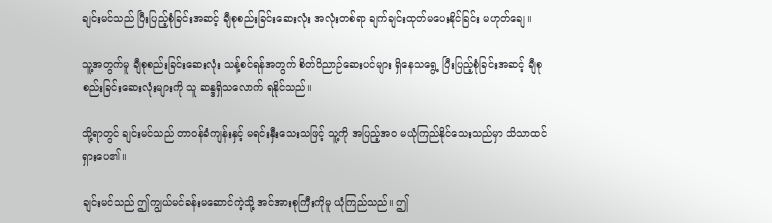ချင်းမင်သည် ပြီးပြည့်စုံခြင်းအဆင့် ချီစုစည်းခြင်းဆေးလုံး အလုံးတစ်ရာ ချက်ချင်းထုတ်မပေးနိုင်ခြင်း မဟုတ်ချေ။

သူ့အတွက်မူ ချီစုစည်းခြင်းဆေးလုံး သန့်စင်ရန်အတွက် စိတ်ဝိညာဉ်ဆေးပင်များ ရှိနေသရွေ့ ပြီးပြည့်စုံခြင်းအဆင့် ချီစုစည်းခြင်းဆေးလုံးများကို သူ ဆန္ဒရှိသလောက် ရနိုင်သည်။

သို့ရာတွင် ချင်းမင်သည် တာဝန်ခံကျန်းနှင့် မရင်းနှီးသေးသဖြင့် သူ့ကို အပြည့်အဝ မယုံကြည်နိုင်သေးသည်မှာ သိသာထင်ရှားပေ၏။

ချင်းမင်သည် ဤကျွယ်မင်ခန်းမဆောင်ကဲ့သို့ အင်အားစုကြီးကိုမူ ယုံကြည်သည်။ ဤ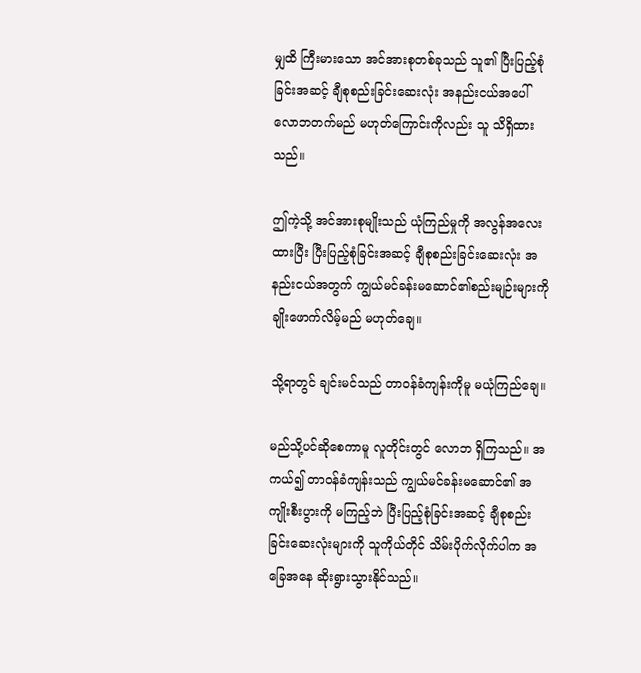မျှထိ ကြီးမားသော အင်အားစုတစ်ခုသည် သူ၏ ပြီးပြည့်စုံခြင်းအဆင့် ချီစုစည်းခြင်းဆေးလုံး အနည်းငယ်အပေါ် လောဘတက်မည် မဟုတ်ကြောင်းကိုလည်း သူ သိရှိထားသည်။

ဤကဲ့သို့ အင်အားစုမျိုးသည် ယုံကြည်မှုကို အလွန်အလေးထားပြီး ပြီးပြည့်စုံခြင်းအဆင့် ချီစုစည်းခြင်းဆေးလုံး အနည်းငယ်အတွက် ကျွယ်မင်ခန်းမဆောင်၏စည်းမျဉ်းများကို ချိုးဖောက်လိမ့်မည် မဟုတ်ချေ။

သို့ရာတွင် ချင်းမင်သည် တာဝန်ခံကျန်းကိုမူ မယုံကြည်ချေ။

မည်သို့ပင်ဆိုစေကာမူ လူတိုင်းတွင် လောဘ ရှိကြသည်။ အကယ်၍ တာဝန်ခံကျန်းသည် ကျွယ်မင်ခန်းမဆောင်၏ အကျိုးစီးပွားကို မကြည့်ဘဲ ပြီးပြည့်စုံခြင်းအဆင့် ချီစုစည်းခြင်းဆေးလုံးများကို သူကိုယ်တိုင် သိမ်းပိုက်လိုက်ပါက အခြေအနေ ဆိုးရွားသွားနိုင်သည်။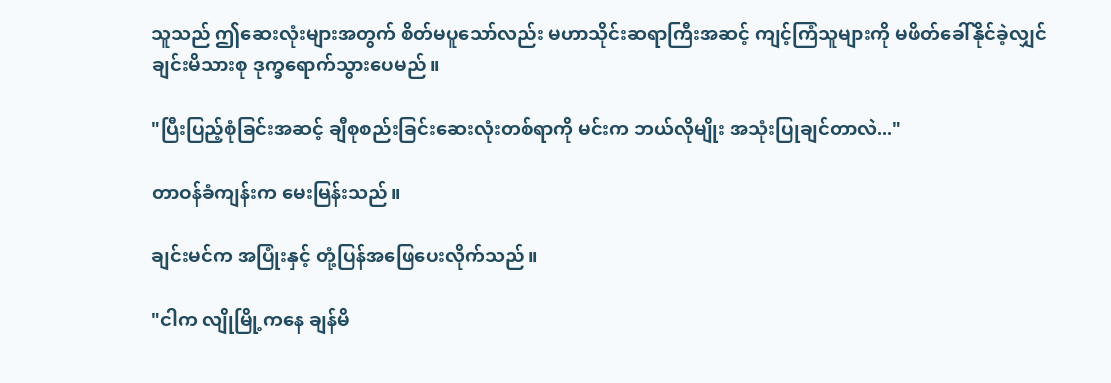သူသည် ဤဆေးလုံးများအတွက် စိတ်မပူသော်လည်း မဟာသိုင်းဆရာကြီးအဆင့် ကျင့်ကြံသူများကို မဖိတ်ခေါ်နိုင်ခဲ့လျှင် ချင်းမိသားစု ဒုက္ခရောက်သွားပေမည်။

"ပြီးပြည့်စုံခြင်းအဆင့် ချီစုစည်းခြင်းဆေးလုံးတစ်ရာကို မင်းက ဘယ်လိုမျိုး အသုံးပြုချင်တာလဲ..."

တာဝန်ခံကျန်းက မေးမြန်းသည်။

ချင်းမင်က အပြုံးနှင့် တုံ့ပြန်အဖြေပေးလိုက်သည်။

"ငါက လျိုမြို့ကနေ ချန်မိ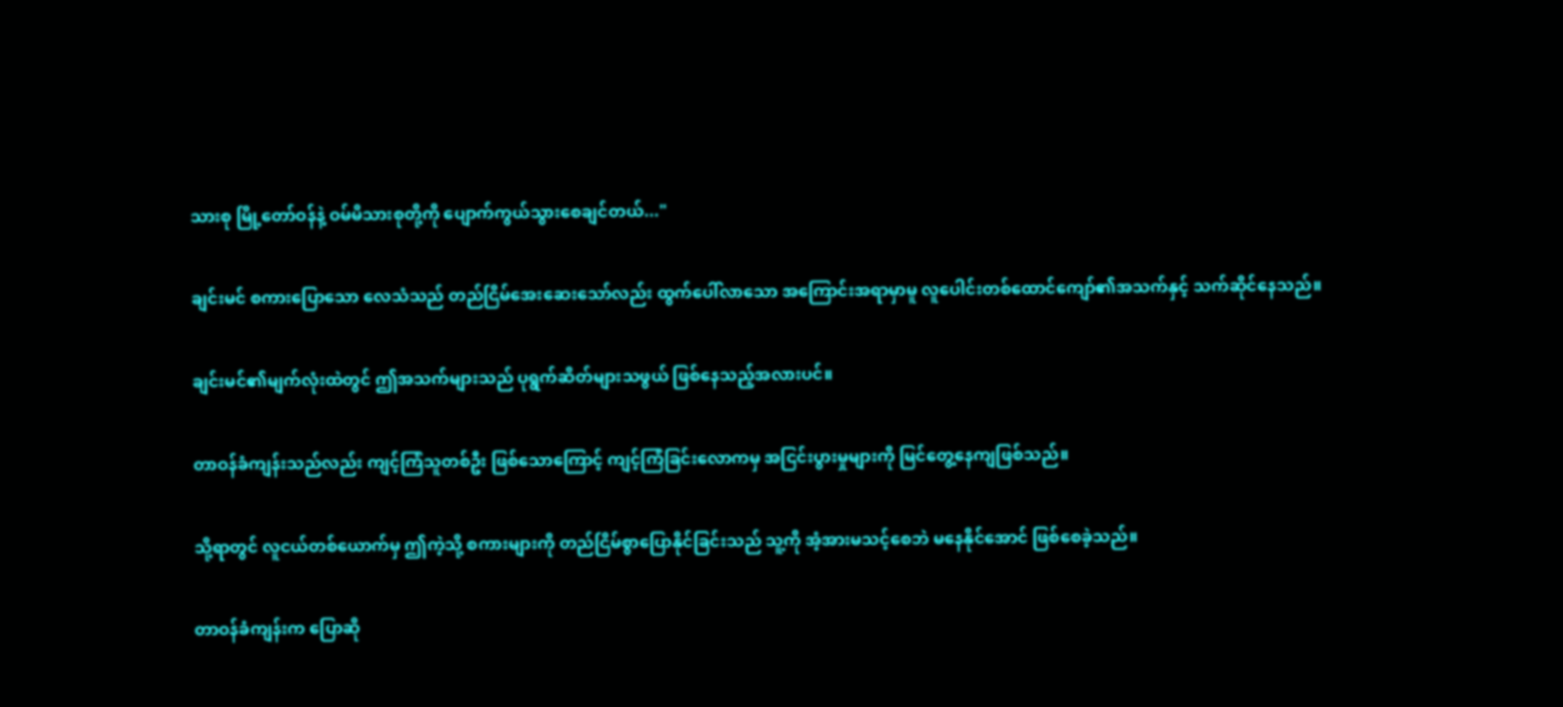သားစု မြို့တော်ဝန်နဲ့ ဝမ်မိသားစုတို့ကို ပျောက်ကွယ်သွားစေချင်တယ်..."

ချင်းမင် စကားပြောသော လေသံသည် တည်ငြိမ်အေးဆေးသော်လည်း ထွက်ပေါ်လာသော အကြောင်းအရာမှာမူ လူပေါင်းတစ်ထောင်ကျော်၏အသက်နှင့် သက်ဆိုင်နေသည်။

ချင်းမင်၏မျက်လုံးထဲတွင် ဤအသက်များသည် ပုရွက်ဆိတ်များသဖွယ် ဖြစ်နေသည့်အလားပင်။

တာဝန်ခံကျန်းသည်လည်း ကျင့်ကြံသူတစ်ဦး ဖြစ်သောကြောင့် ကျင့်ကြံခြင်းလောကမှ အငြင်းပွားမှုများကို မြင်တွေ့နေကျဖြစ်သည်။

သို့ရာတွင် လူငယ်တစ်ယောက်မှ ဤကဲ့သို့ စကားများကို တည်ငြိမ်စွာပြောနိုင်ခြင်းသည် သူ့ကို အံ့အားမသင့်စေဘဲ မနေနိုင်အောင် ဖြစ်စေခဲ့သည်။

တာဝန်ခံကျန်းက ပြောဆို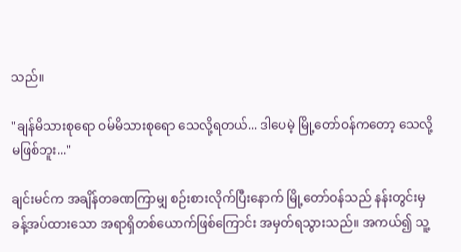သည်။

"ချန်မိသားစုရော ဝမ်မိသားစုရော သေလို့ရတယ်... ဒါပေမဲ့ မြို့တော်ဝန်ကတော့ သေလို့မဖြစ်ဘူး..."

ချင်းမင်က အချိန်တခဏကြာမျှ စဉ်းစားလိုက်ပြီးနောက် မြို့တော်ဝန်သည် နန်းတွင်းမှခန့်အပ်ထားသော အရာရှိတစ်ယောက်ဖြစ်ကြောင်း အမှတ်ရသွားသည်။ အကယ်၍ သူ့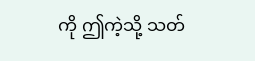ကို ဤကဲ့သို့ သတ်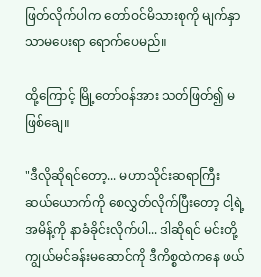ဖြတ်လိုက်ပါက တော်ဝင်မိသားစုကို မျက်နှာသာမပေးရာ ရောက်ပေမည်။

ထို့ကြောင့် မြို့တော်ဝန်အား သတ်ဖြတ်၍ မဖြစ်ချေ။

"ဒီလိုဆိုရင်တော့... မဟာသိုင်းဆရာကြီး ဆယ်ယောက်ကို စေလွှတ်လိုက်ပြီးတော့ ငါ့ရဲ့အမိန့်ကို နာခံခိုင်းလိုက်ပါ... ဒါဆိုရင် မင်းတို့ ကျွယ်မင်ခန်းမဆောင်ကို ဒီကိစ္စထဲကနေ ဖယ်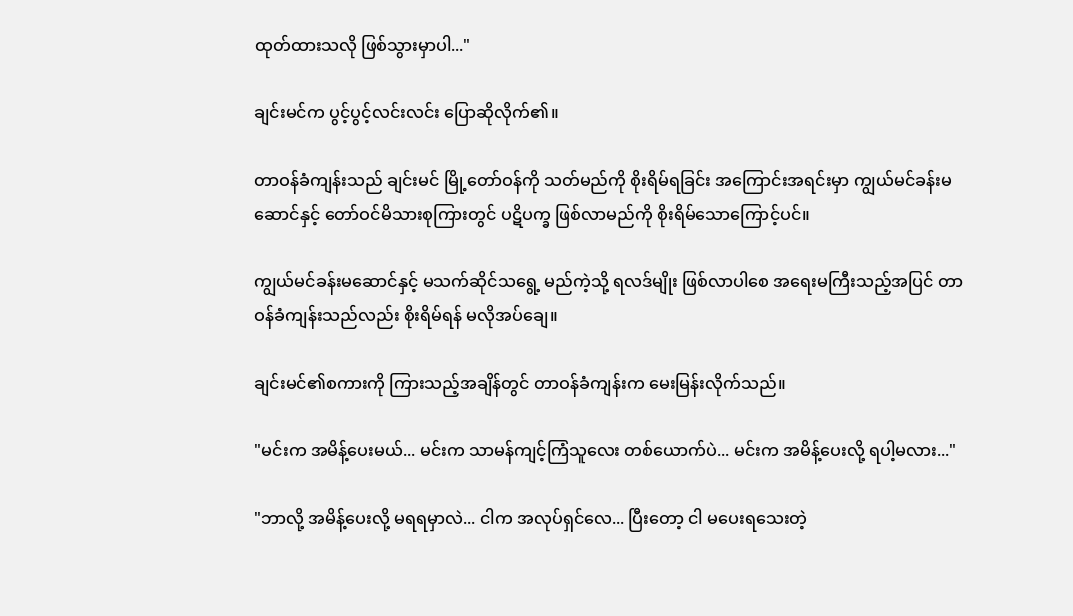ထုတ်ထားသလို ဖြစ်သွားမှာပါ..."

ချင်းမင်က ပွင့်ပွင့်လင်းလင်း ပြောဆိုလိုက်၏။

တာဝန်ခံကျန်းသည် ချင်းမင် မြို့တော်ဝန်ကို သတ်မည်ကို စိုးရိမ်ရခြင်း အကြောင်းအရင်းမှာ ကျွယ်မင်ခန်းမဆောင်နှင့် တော်ဝင်မိသားစုကြားတွင် ပဋိပက္ခ ဖြစ်လာမည်ကို စိုးရိမ်သောကြောင့်ပင်။

ကျွယ်မင်ခန်းမဆောင်နှင့် မသက်ဆိုင်သရွေ့ မည်ကဲ့သို့ ရလဒ်မျိုး ဖြစ်လာပါစေ အရေးမကြီးသည့်အပြင် တာဝန်ခံကျန်းသည်လည်း စိုးရိမ်ရန် မလိုအပ်ချေ။

ချင်းမင်၏စကားကို ကြားသည့်အချိန်တွင် တာဝန်ခံကျန်းက မေးမြန်းလိုက်သည်။

"မင်းက အမိန့်ပေးမယ်... မင်းက သာမန်ကျင့်ကြံသူလေး တစ်ယောက်ပဲ... မင်းက အမိန့်ပေးလို့ ရပါ့မလား..."

"ဘာလို့ အမိန့်ပေးလို့ မရရမှာလဲ... ငါက အလုပ်ရှင်လေ... ပြီးတော့ ငါ မပေးရသေးတဲ့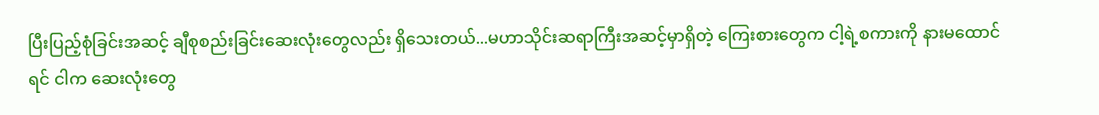ပြီးပြည့်စုံခြင်းအဆင့် ချီစုစည်းခြင်းဆေးလုံးတွေလည်း ရှိသေးတယ်...မဟာသိုင်းဆရာကြီးအဆင့်မှာရှိတဲ့ ကြေးစားတွေက ငါ့ရဲ့စကားကို နားမထောင်ရင် ငါက ဆေးလုံးတွေ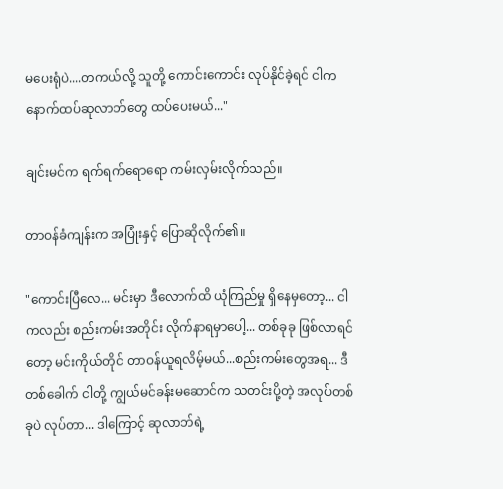မပေးရုံပဲ....တကယ်လို့ သူတို့ ကောင်းကောင်း လုပ်နိုင်ခဲ့ရင် ငါက နောက်ထပ်ဆုလာဘ်တွေ ထပ်ပေးမယ်..."

ချင်းမင်က ရက်ရက်ရောရော ကမ်းလှမ်းလိုက်သည်။

တာဝန်ခံကျန်းက အပြုံးနှင့် ပြောဆိုလိုက်၏။

"ကောင်းပြီလေ... မင်းမှာ ဒီလောက်ထိ ယုံကြည်မှု ရှိနေမှတော့... ငါကလည်း စည်းကမ်းအတိုင်း လိုက်နာရမှာပေါ့... တစ်ခုခု ဖြစ်လာရင်တော့ မင်းကိုယ်တိုင် တာဝန်ယူရလိမ့်မယ်...စည်းကမ်းတွေအရ... ဒီတစ်ခေါက် ငါတို့ ကျွယ်မင်ခန်းမဆောင်က သတင်းပို့တဲ့ အလုပ်တစ်ခုပဲ လုပ်တာ... ဒါကြောင့် ဆုလာဘ်ရဲ့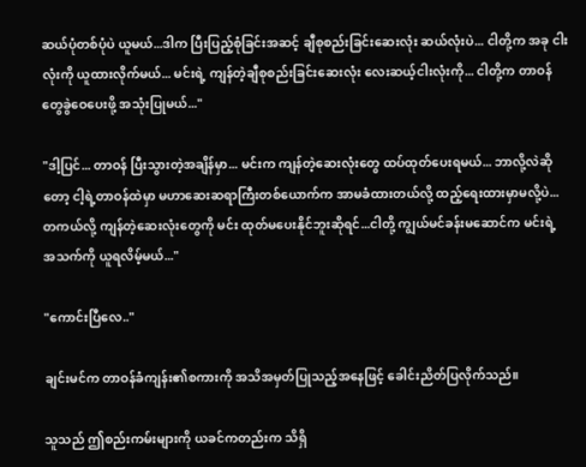ဆယ်ပုံတစ်ပုံပဲ ယူမယ်...ဒါက ပြီးပြည့်စုံခြင်းအဆင့် ချီစုစည်းခြင်းဆေးလုံး ဆယ်လုံးပဲ... ငါတို့က အခု ငါးလုံးကို ယူထားလိုက်မယ်... မင်းရဲ့ ကျန်တဲ့ချီစုစည်းခြင်းဆေးလုံး လေးဆယ့်ငါးလုံးကို... ငါတို့က တာဝန်တွေခွဲဝေပေးဖို့ အသုံးပြုမယ်..."

"ဒါ့ပြင်... တာဝန် ပြီးသွားတဲ့အချိန်မှာ... မင်းက ကျန်တဲ့ဆေးလုံးတွေ ထပ်ထုတ်ပေးရမယ်... ဘာလို့လဲဆိုတော့ ငါ့ရဲ့တာဝန်ထဲမှာ မဟာဆေးဆရာကြီးတစ်ယောက်က အာမခံထားတယ်လို့ ထည့်ရေးထားမှာမလို့ပဲ... တကယ်လို့ ကျန်တဲ့ဆေးလုံးတွေကို မင်း ထုတ်မပေးနိုင်ဘူးဆိုရင်...ငါတို့ ကျွယ်မင်ခန်းမဆောင်က မင်းရဲ့ အသက်ကို ယူရလိမ့်မယ်..."

"ကောင်းပြီလေ.."

ချင်းမင်က တာဝန်ခံကျန်း၏စကားကို အသိအမှတ်ပြုသည့်အနေဖြင့် ခေါင်းညိတ်ပြလိုက်သည်။

သူသည် ဤစည်းကမ်းများကို ယခင်ကတည်းက သိရှိ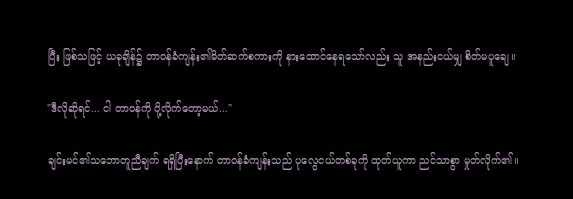ပြီး ဖြစ်သဖြင့် ယခုချိန်၌ တာဝန်ခံကျန်း၏မိတ်ဆက်စကားကို နားထောင်နေရသော်လည်း သူ အနည်းငယ်မျှ စိတ်မပူချေ။

"ဒီလိုဆိုရင်... ငါ တာဝန်ကို ပို့လိုက်တော့မယ်..."

ချင်းမင်၏သဘောတူညီချက် ရရှိပြီးနောက် တာဝန်ခံကျန်းသည် ပုလွေငယ်တစ်ခုကို ထုတ်ယူကာ ညင်သာစွာ မှုတ်လိုက်၏။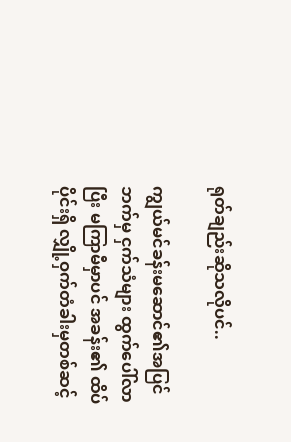ရုတ်ချည်းဆိုသလိုပင်..

ကျွယ်မင်ခန်းမဆောင်၏အပြင်ဘက်မှ ငှက်သံများ ထွက်ပေါ်လာပြီး မကြာမီမှာပင် အခန်း၏ ထိပ်ပိုင်းရှိ လျှို့ဝှက်တံခါးမှတစ်ဆင့်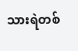သားရဲတစ်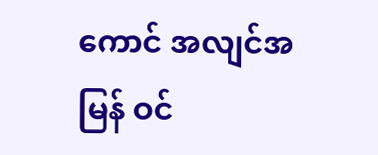ကောင် အလျင်အမြန် ဝင်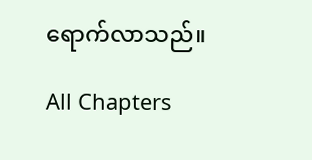ရောက်လာသည်။

All Chapters